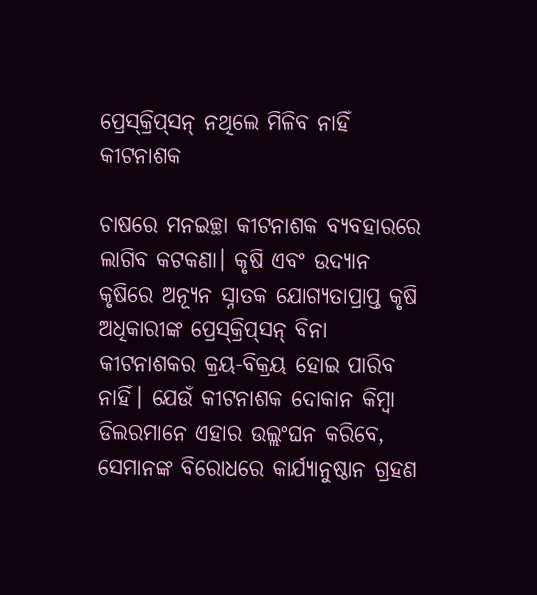ପ୍ରେସ୍‌କ୍ରିପ୍‌ସନ୍‌ ନଥିଲେ ମିଳିବ ନାହିଁ କୀଟନାଶକ

ଚାଷରେ ମନଇଚ୍ଛା କୀଟନାଶକ ବ୍ୟବହାରରେ ଲାଗିବ କଟକଣା। କୃଷି ଏବଂ ଉଦ୍ୟାନ କୃଷିରେ ଅନ୍ୟୂନ ସ୍ନାତକ ଯୋଗ୍ୟତାପ୍ରାପ୍ତ କୃଷି ଅଧିକାରୀଙ୍କ ପ୍ରେସ୍‌କ୍ରିପ୍‌ସନ୍‌ ବିନା କୀଟନାଶକର କ୍ରୟ-ବିକ୍ରୟ ହୋଇ ପାରିବ ନାହିଁ। ଯେଉଁ କୀଟନାଶକ ଦୋକାନ କିମ୍ବା ଡିଲରମାନେ ଏହାର ଉଲ୍ଲଂଘନ କରିବେ, ସେମାନଙ୍କ ବିରୋଧରେ କାର୍ଯ୍ୟାନୁଷ୍ଠାନ ଗ୍ରହଣ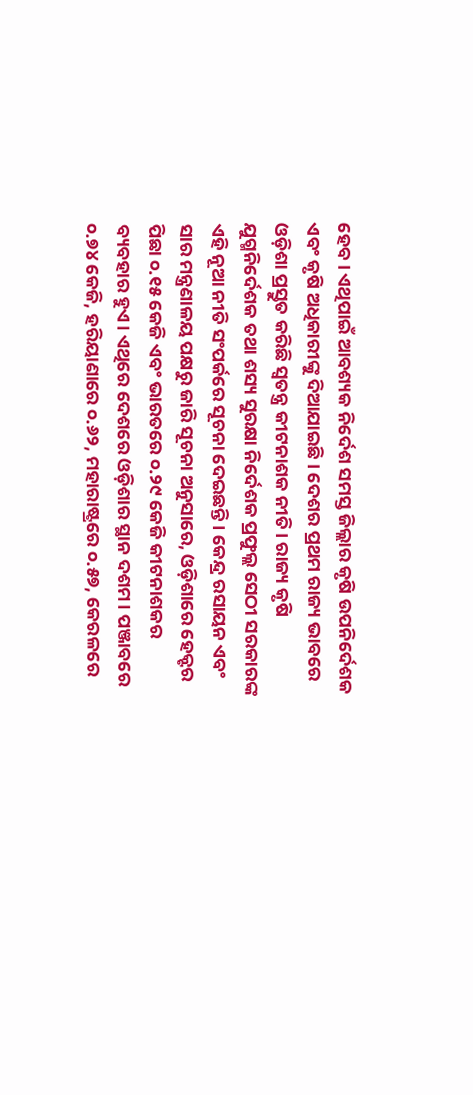ହେବ। ଏଥିପାଇଁ ଆବଶ୍ୟକ ନିର୍ଦେଶ ସମସ୍ତ ଜିଲ୍ଲାର କୃଷି ଉପନିର୍ଦେଶକ ଏବଂ କୃଷି ଅଧିକାରୀଙ୍କୁ ଦିଆଯାଇଛି। ଦେଶର ପ୍ରଥମ ରାଜ୍ୟ ଭାବରେ ଓଡ଼ିଶା ପ୍ରସ୍ତୁତ କରିଛି ସ୍ବତନ୍ତ୍ର କୀଟନାଶକ ନୀତି। ରାଜ୍ୟ କୃଷି ଯୁଗ୍ମନିର୍ଦେଶକ ତଥା ଶସ୍ୟ ସୁରକ୍ଷା ନିର୍ଦେଶକ ପ୍ରଫୁଲ୍ଲ ସେଠୀ ସରକାରଙ୍କ ଏହି ନୂଆ ନୀତି ସଂପର୍କରେ ସୂଚନା ଦେଇଛନ୍ତି। କେନ୍ଦ୍ର ରସାୟନ ଏବଂ ସାର ମନ୍ତ୍ରଣାଳୟ ପକ୍ଷରୁ ଜାରି ସୂଚନା ଅନୁସାରେ, ଓଡ଼ିଶାରେ ହେକ୍ଟର ପିଛା ୦.୧୫ କେଜି ଏବଂ ଭାରତରେ ୦.୨୯ କେଜି କୀଟନାଶକର ବ୍ୟବହାର ହୁଏ। ଏଥିରେ ଦେଶରେ ଓଡ଼ିଶାର ସ୍ଥାନ ଦଶମ। ପଞ୍ଜାବରେ ୦.୭୪ କେଜି, ହରିୟାଣାରେ ୦.୬୨, ମହାରାଷ୍ଟ୍ରରେ ୦.୫୭, କେରଳରେ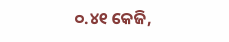୦.୪୧ କେଜି,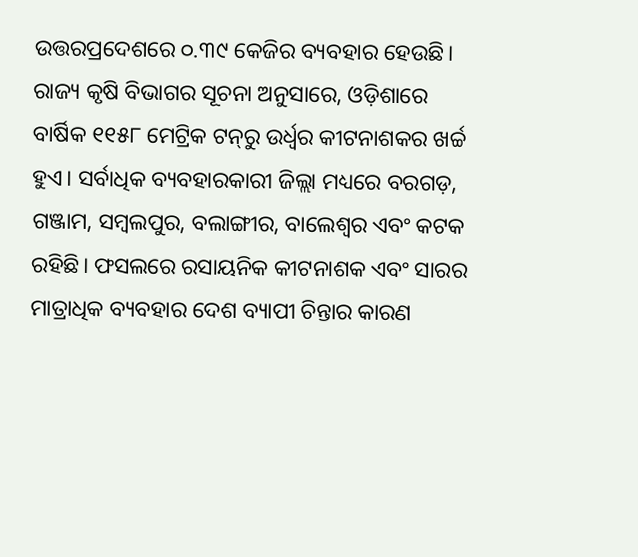ଉତ୍ତରପ୍ରଦେଶରେ ୦.୩୯ କେଜିର ବ୍ୟବହାର ହେଉଛି। ରାଜ୍ୟ କୃଷି ବିଭାଗର ସୂଚନା ଅନୁସାରେ, ଓଡ଼ିଶାରେ ବାର୍ଷିକ ୧୧୫୮ ମେଟ୍ରିକ ଟନ୍‌ରୁ ଉର୍ଧ୍ବର କୀଟନାଶକର ଖର୍ଚ୍ଚ ହୁଏ। ସର୍ବାଧିକ ବ୍ୟବହାରକାରୀ ଜିଲ୍ଲା ମଧ୍ୟରେ ବରଗଡ଼, ଗଞ୍ଜାମ, ସମ୍ବଲପୁର, ବଲାଙ୍ଗୀର, ବାଲେଶ୍ବର ଏବଂ କଟକ ରହିଛି। ଫସଲରେ ରସାୟନିକ କୀଟନାଶକ ଏବଂ ସାରର ମାତ୍ରାଧିକ ବ୍ୟବହାର ଦେଶ ବ୍ୟାପୀ ଚିନ୍ତାର କାରଣ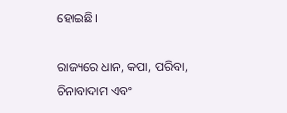ହୋଇଛି।

ରାଜ୍ୟରେ ଧାନ, କପା, ପରିବା, ଚିନାବାଦାମ ଏବଂ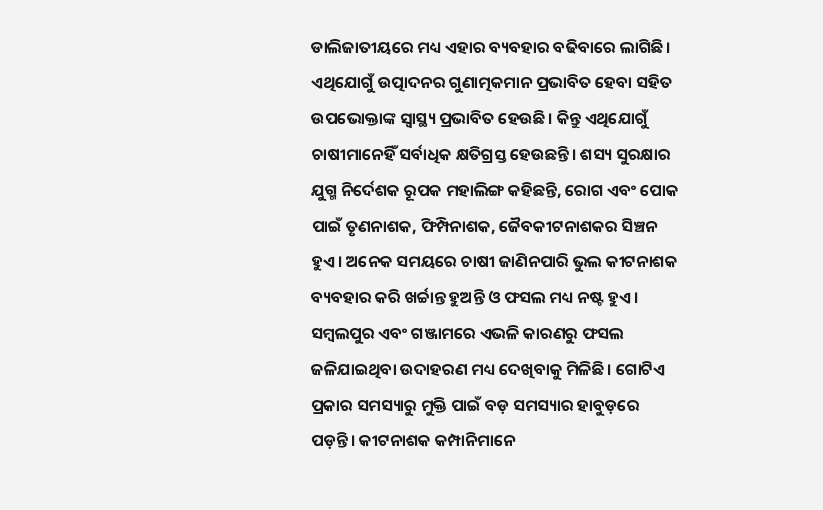ଡାଲିଜାତୀୟରେ ମଧ୍ୟ ଏହାର ବ୍ୟବହାର ବଢିବାରେ ଲାଗିଛି। ଏଥିଯୋଗୁଁ ଉତ୍ପାଦନର ଗୁଣାତ୍ମକମାନ ପ୍ରଭାବିତ ହେବା ସହିତ ଉପଭୋକ୍ତାଙ୍କ ସ୍ବାସ୍ଥ୍ୟ ପ୍ରଭାବିତ ହେଉଛି। କିନ୍ତୁ ଏଥିଯୋଗୁଁ ଚାଷୀମାନେହିଁ ସର୍ବାଧିକ କ୍ଷତିଗ୍ରସ୍ତ ହେଉଛନ୍ତି। ଶସ୍ୟ ସୁରକ୍ଷାର ଯୁଗ୍ମ ନିର୍ଦେଶକ ରୂପକ ମହାଲିଙ୍ଗ କହିଛନ୍ତି, ରୋଗ ଏବଂ ପୋକ ପାଇଁ ତୃଣନାଶକ, ଫିମ୍ପିନାଶକ, ଜୈବକୀଟନାଶକର ସିଞ୍ଚନ ହୁଏ। ଅନେକ ସମୟରେ ଚାଷୀ ଜାଣିନପାରି ଭୁଲ କୀଟନାଶକ ବ୍ୟବହାର କରି ଖର୍ଚ୍ଚାନ୍ତ ହୁଅନ୍ତି ଓ ଫସଲ ମଧ୍ୟ ନଷ୍ଟ ହୁଏ। ସମ୍ବଲପୁର ଏବଂ ଗଞ୍ଜାମରେ ଏଭଳି କାରଣରୁ ଫସଲ ଜଳିଯାଇଥିବା ଉଦାହରଣ ମଧ୍ୟ ଦେଖିବାକୁ ମିଳିଛି। ଗୋଟିଏ ପ୍ରକାର ସମସ୍ୟାରୁ ମୁକ୍ତି ପାଇଁ ବଡ଼ ସମସ୍ୟାର ହାବୁଡ଼ରେ ପଡ଼ନ୍ତି। କୀଟନାଶକ କମ୍ପାନିମାନେ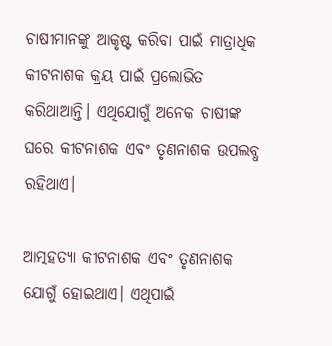ଚାଷୀମାନଙ୍କୁ ଆକୃଷ୍ଟ କରିବା ପାଇଁ ମାତ୍ରାଧିକ କୀଟନାଶକ କ୍ରୟ ପାଇଁ ପ୍ରଲୋଭିତ କରିଥାଆନ୍ତି। ଏଥିଯୋଗୁଁ ଅନେକ ଚାଷୀଙ୍କ ଘରେ କୀଟନାଶକ ଏବଂ ତୃଣନାଶକ ଉପଲବ୍ଧ ରହିଥାଏ।

ଆତ୍ମହତ୍ୟା କୀଟନାଶକ ଏବଂ ତୃଣନାଶକ ଯୋଗୁଁ ହୋଇଥାଏ। ଏଥିପାଇଁ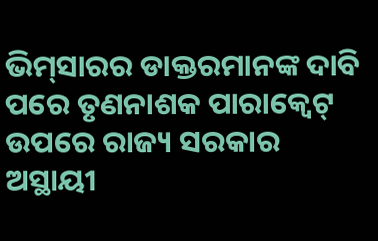ଭିମ୍‌ସାରର ଡାକ୍ତରମାନଙ୍କ ଦାବି ପରେ ତୃଣନାଶକ ପାରାକ୍ବେଟ୍‌ ଉପରେ ରାଜ୍ୟ ସରକାର ଅସ୍ଥାୟୀ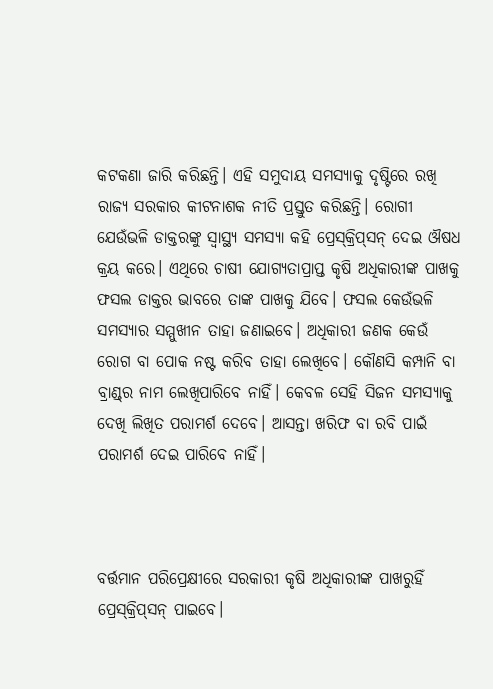କଟକଣା ଜାରି କରିଛନ୍ତି। ଏହି ସମୁଦାୟ ସମସ୍ୟାକୁ ଦୃଷ୍ଟିରେ ରଖି ରାଜ୍ୟ ସରକାର କୀଟନାଶକ ନୀତି ପ୍ରସ୍ତୁତ କରିଛନ୍ତି। ରୋଗୀ ଯେଉଁଭଳି ଡାକ୍ତରଙ୍କୁ ସ୍ବାସ୍ଥ୍ୟ ସମସ୍ୟା କହି ପ୍ରେସ୍‌କ୍ରିପ୍‌ସନ୍ ଦେଇ ଔଷଧ କ୍ରୟ କରେ। ଏଥିରେ ଚାଷୀ ଯୋଗ୍ୟତାପ୍ରାପ୍ତ କୃଷି ଅଧିକାରୀଙ୍କ ପାଖକୁ ଫସଲ ଡାକ୍ତର ଭାବରେ ତାଙ୍କ ପାଖକୁ ଯିବେ। ଫସଲ କେଉଁଭଳି ସମସ୍ୟାର ସମ୍ମୁଖୀନ ତାହା ଜଣାଇବେ। ଅଧିକାରୀ ଜଣକ କେଉଁ ରୋଗ ବା ପୋକ ନଷ୍ଟ କରିବ ତାହା ଲେଖିବେ। କୌଣସି କମ୍ପାନି ବା ବ୍ରାଣ୍ଡ୍‌ର ନାମ ଲେଖିପାରିବେ ନାହିଁ। କେବଳ ସେହି ସିଜନ ସମସ୍ୟାକୁ ଦେଖି ଲିଖିତ ପରାମର୍ଶ ଦେବେ। ଆସନ୍ତା ଖରିଫ ବା ରବି ପାଇଁ ପରାମର୍ଶ ଦେଇ ପାରିବେ ନାହିଁ।



ବର୍ତ୍ତମାନ ପରିପ୍ରେକ୍ଷୀରେ ସରକାରୀ କୃଷି ଅଧିକାରୀଙ୍କ ପାଖରୁହିଁ ପ୍ରେସ୍‌କ୍ରିପ୍‌ସନ୍‌ ପାଇବେ।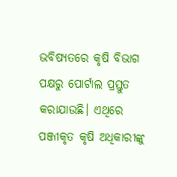ଭବିଷ୍ୟତରେ କୃଷି ବିଭାଗ ପକ୍ଷରୁ ପୋର୍ଟାଲ ପ୍ରସ୍ତୁତ କରାଯାଉଛି। ଏଥିରେ ପଞ୍ଜୀକୃତ କୃଷି ଅଧିକାରୀଙ୍କୁ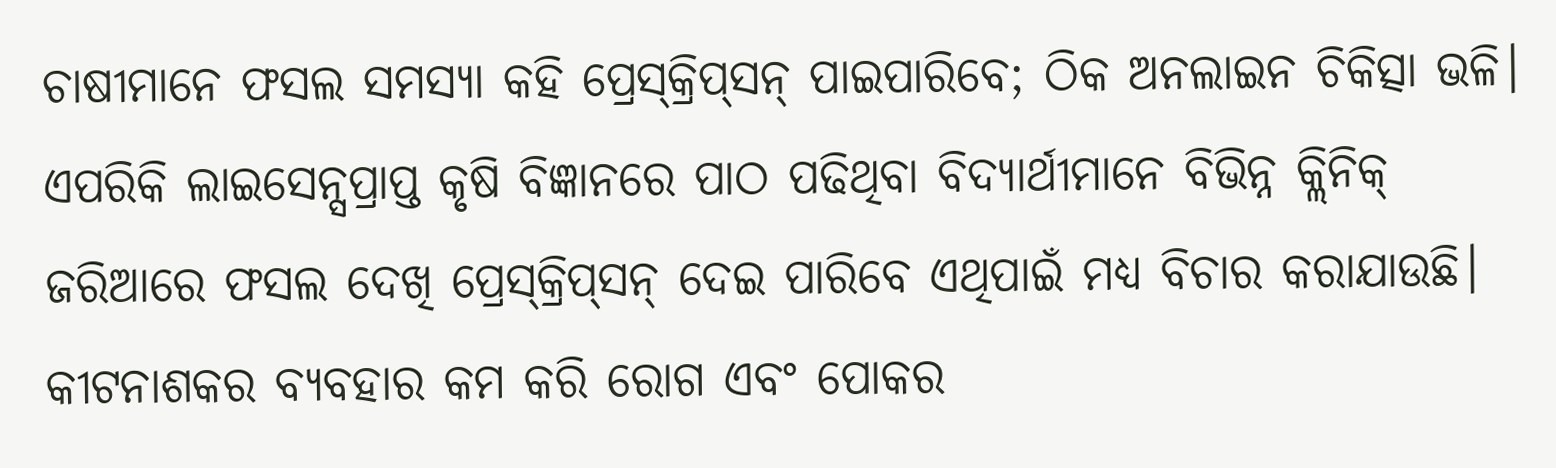ଚାଷୀମାନେ ଫସଲ ସମସ୍ୟା କହି ପ୍ରେସ୍‌କ୍ରିପ୍‌ସନ୍‌ ପାଇପାରିବେ; ଠିକ ଅନଲାଇନ ଚିକିତ୍ସା ଭଳି। ଏପରିକି ଲାଇସେନ୍ସପ୍ରାପ୍ତ କୃଷି ବିଜ୍ଞାନରେ ପାଠ ପଢିଥିବା ବିଦ୍ୟାର୍ଥୀମାନେ ବିଭିନ୍ନ କ୍ଲିନିକ୍‌ ଜରିଆରେ ଫସଲ ଦେଖି ପ୍ରେସ୍‌କ୍ରିପ୍‌ସନ୍‌ ଦେଇ ପାରିବେ ଏଥିପାଇଁ ମଧ୍ୟ ବିଚାର କରାଯାଉଛି। କୀଟନାଶକର ବ୍ୟବହାର କମ କରି ରୋଗ ଏବଂ ପୋକର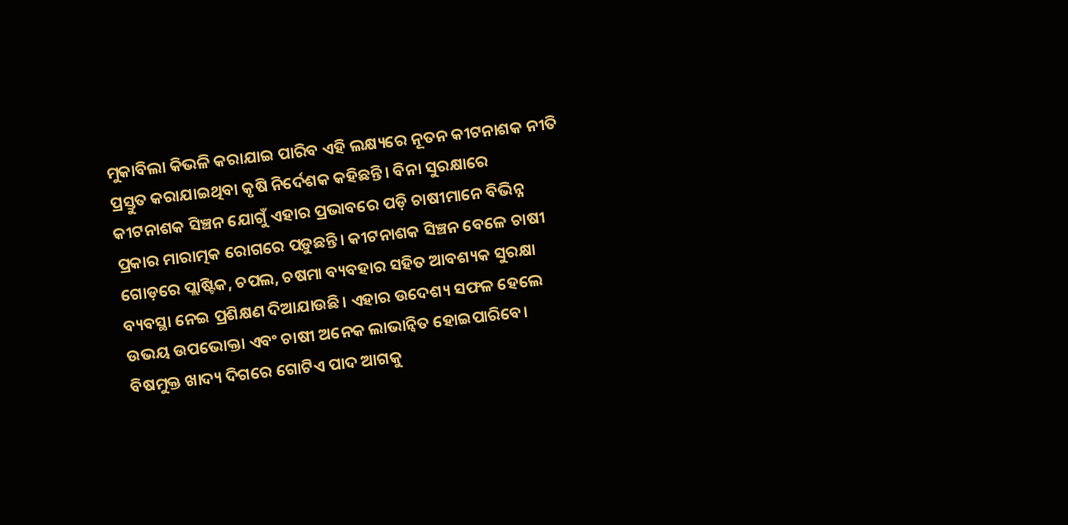ମୁକାବିଲା କିଭଳି କରାଯାଇ ପାରିବ ଏହି ଲକ୍ଷ୍ୟରେ ନୂତନ କୀଟନାଶକ ନୀତି ପ୍ରସ୍ତୁତ କରାଯାଇଥିବା କୃଷି ନିର୍ଦେଶକ କହିଛନ୍ତି। ବିନା ସୁରକ୍ଷାରେ କୀଟନାଶକ ସିଞ୍ଚନ ଯୋଗୁଁ ଏହାର ପ୍ରଭାବରେ ପଡ଼ି ଚାଷୀମାନେ ବିଭିନ୍ନ ପ୍ରକାର ମାରାତ୍ମକ ରୋଗରେ ପଡ଼ୁଛନ୍ତି। କୀଟନାଶକ ସିଞ୍ଚନ ବେଳେ ଚାଷୀ ଗୋଡ଼ରେ ପ୍ଲାଷ୍ଟିକ, ଚପଲ, ଚଷମା ବ୍ୟବହାର ସହିତ ଆବଶ୍ୟକ ସୁରକ୍ଷା ବ୍ୟବସ୍ଥା ନେଇ ପ୍ରଶିକ୍ଷଣ ଦିଆଯାଉଛି। ଏହାର ଉଦେଶ୍ୟ ସଫଳ ହେଲେ ଉଭୟ ଉପଭୋକ୍ତା ଏବଂ ଚାଷୀ ଅନେକ ଲାଭାନ୍ବିତ ହୋଇପାରିବେ। ବିଷମୁକ୍ତ ଖାଦ୍ୟ ଦିଗରେ ଗୋଟିଏ ପାଦ ଆଗକୁ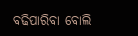ବଢିପାରିବା ବୋଲି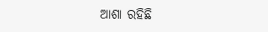ଆଶା ରହିଛି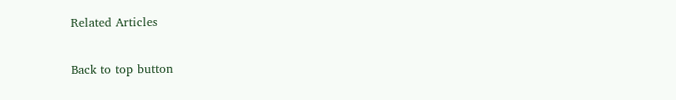Related Articles

Back to top button